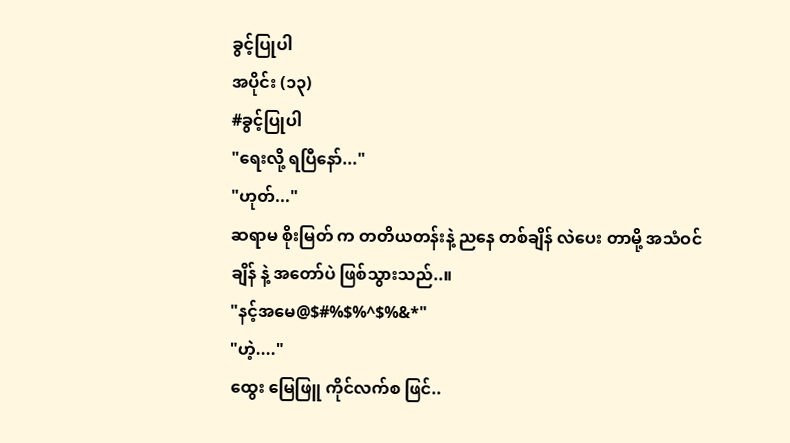ခွင့်ပြုပါ
အပိုင်း (၁၃)
#ခွင့်ပြုပါ
"ရေးလို့ ရပြီနော်..."
"ဟုတ်..."
ဆရာမ စိုးမြတ် က တတိယတန်းနဲ့ ညနေ တစ်ချိန် လဲပေး တာမို့ အသံဝင်ချိန် နဲ့ အတော်ပဲ ဖြစ်သွားသည်..။
"နင့်အမေ@$#%$%^$%&*"
"ဟဲ့...."
ထွေး မြေဖြူ ကိုင်လက်စ ဖြင်..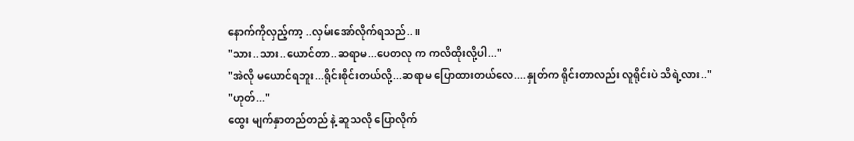နောက်ကိုလှည့်ကာ့ ..လှမ်းအော်လိုက်ရသည်..။
"သား..သား..ယောင်တာ..ဆရာမ...ပေတလု က ကလိထိုးလို့ပါ..."
"အဲလို မယောင်ရဘူး...ရိုင်းစိုင်းတယ်လို့...ဆရာမ ပြောထားတယ်လေ....နှုတ်က ရိုင်းတာလည်း လူရိုင်းပဲ သိရဲ့လား.."
"ဟုတ်..."
ထွေး မျက်နှာတည်တည် နဲ့ ဆူသလို ပြောလိုက်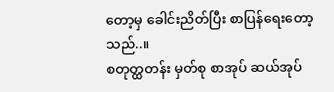တော့မှ ခေါင်းညိတ်ပြီး စာပြန်ရေးတော့သည်..။
စတုတ္ထတန်း မှတ်စု စာအုပ် ဆယ်အုပ်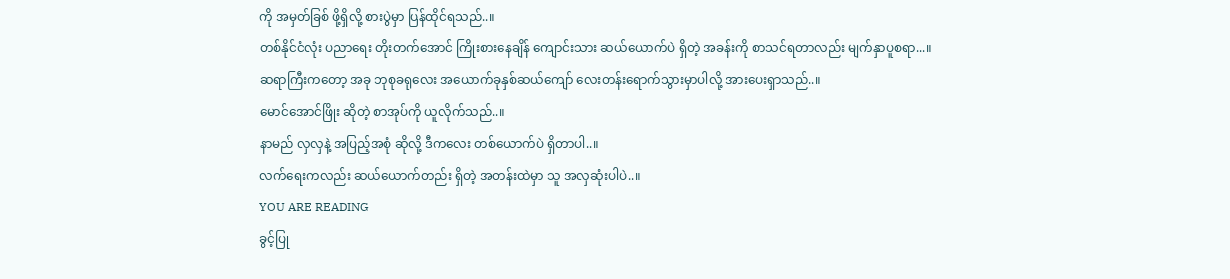ကို အမှတ်ခြစ် ဖို့ရှိလို့ စားပွဲမှာ ပြန်ထိုင်ရသည်..။
တစ်နိုင်ငံလုံး ပညာရေး တိုးတက်အောင် ကြိုးစားနေချိန် ကျောင်းသား ဆယ်ယောက်ပဲ ရှိတဲ့ အခန်းကို စာသင်ရတာလည်း မျက်နှာပူစရာ...။
ဆရာကြီးကတော့ အခု ဘုစုခရုလေး အယောက်ခုနှစ်ဆယ်ကျော် လေးတန်းရောက်သွားမှာပါလို့ အားပေးရှာသည်..။
မောင်အောင်ဖြိုး ဆိုတဲ့ စာအုပ်ကို ယူလိုက်သည်..။
နာမည် လှလှနဲ့ အပြည့်အစုံ ဆိုလို့ ဒီကလေး တစ်ယောက်ပဲ ရှိတာပါ..။
လက်ရေးကလည်း ဆယ်ယောက်တည်း ရှိတဲ့ အတန်းထဲမှာ သူ အလှဆုံးပါပဲ..။
YOU ARE READING
ခွင့်ပြု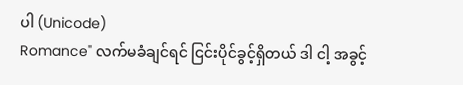ပါ (Unicode)
Romance" လက်မခံချင်ရင် ငြင်းပိုင်ခွင့်ရှိတယ် ဒါ ငါ့ အခွင့်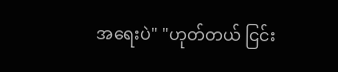အရေးပဲ" "ဟုတ်တယ် ငြင်း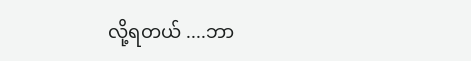လို့ရတယ် ....ဘာ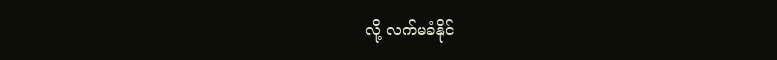လို့ လက်မခံနိုင်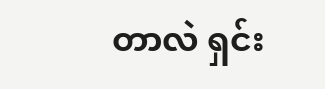တာလဲ ရှင်း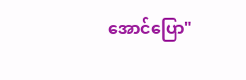အောင်ပြော"